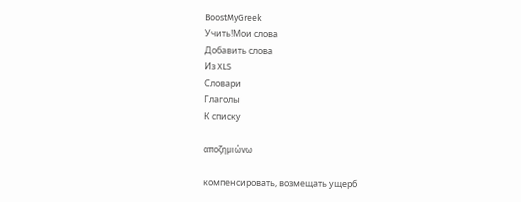BoostMyGreek
Учить!Мои слова
Добавить слова
Из XLS
Словари
Глаголы
К списку

αποζημιώνω

компенсировать, возмещать ущерб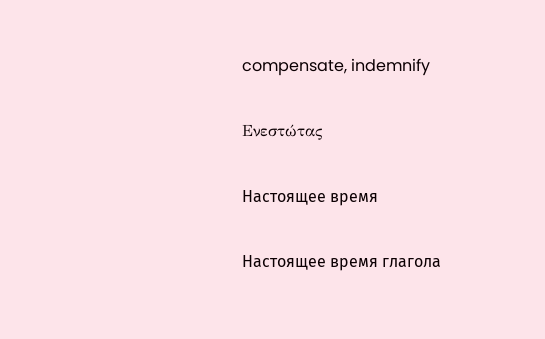compensate, indemnify

Ενεστώτας

Настоящее время

Настоящее время глагола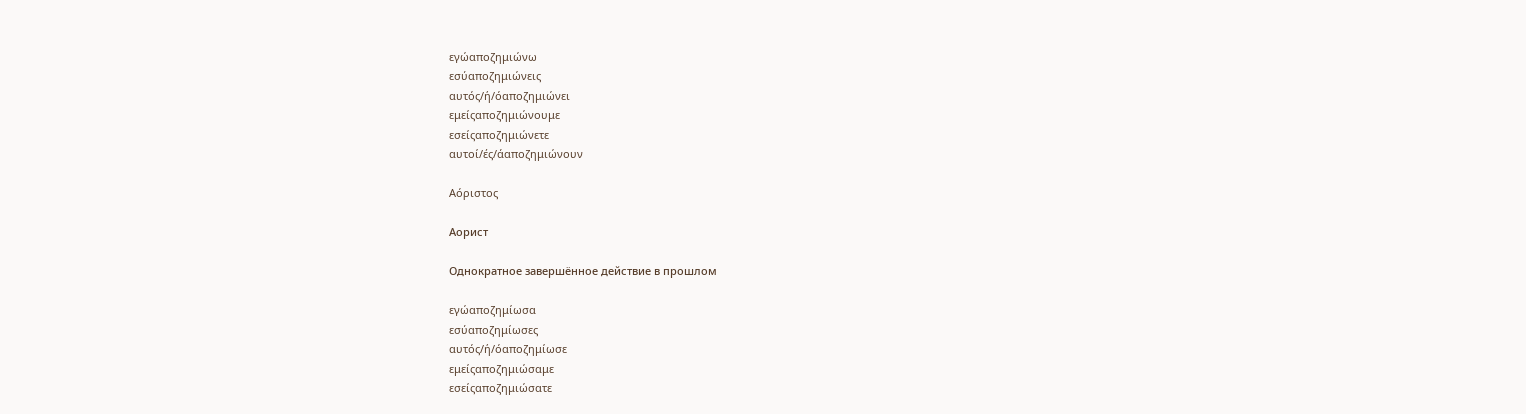εγώαποζημιώνω
εσύαποζημιώνεις
αυτός/ή/όαποζημιώνει
εμείςαποζημιώνουμε
εσείςαποζημιώνετε
αυτοί/ές/άαποζημιώνουν

Αόριστος

Аорист

Однократное завершённое действие в прошлом

εγώαποζημίωσα
εσύαποζημίωσες
αυτός/ή/όαποζημίωσε
εμείςαποζημιώσαμε
εσείςαποζημιώσατε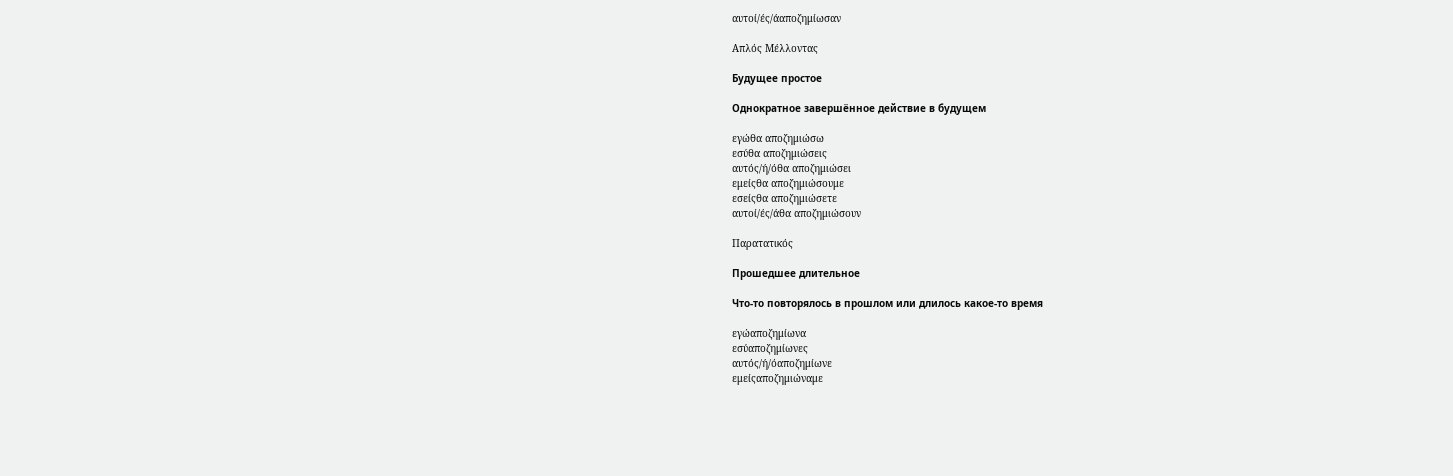αυτοί/ές/άαποζημίωσαν

Απλός Μέλλοντας

Будущее простое

Однократное завершённое действие в будущем

εγώθα αποζημιώσω
εσύθα αποζημιώσεις
αυτός/ή/όθα αποζημιώσει
εμείςθα αποζημιώσουμε
εσείςθα αποζημιώσετε
αυτοί/ές/άθα αποζημιώσουν

Παρατατικός

Прошедшее длительное

Что-то повторялось в прошлом или длилось какое-то время

εγώαποζημίωνα
εσύαποζημίωνες
αυτός/ή/όαποζημίωνε
εμείςαποζημιώναμε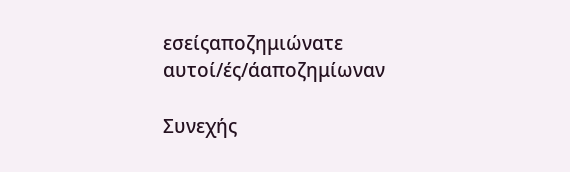εσείςαποζημιώνατε
αυτοί/ές/άαποζημίωναν

Συνεχής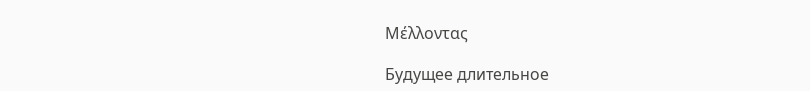Μέλλοντας

Будущее длительное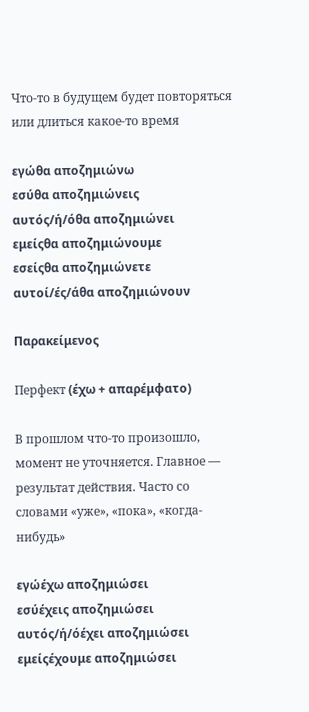Что-то в будущем будет повторяться или длиться какое-то время

εγώθα αποζημιώνω
εσύθα αποζημιώνεις
αυτός/ή/όθα αποζημιώνει
εμείςθα αποζημιώνουμε
εσείςθα αποζημιώνετε
αυτοί/ές/άθα αποζημιώνουν

Παρακείμενος

Перфект (έχω + απαρέμφατο)

В прошлом что-то произошло, момент не уточняется. Главное — результат действия. Часто со словами «уже», «пока», «когда-нибудь»

εγώέχω αποζημιώσει
εσύέχεις αποζημιώσει
αυτός/ή/όέχει αποζημιώσει
εμείςέχουμε αποζημιώσει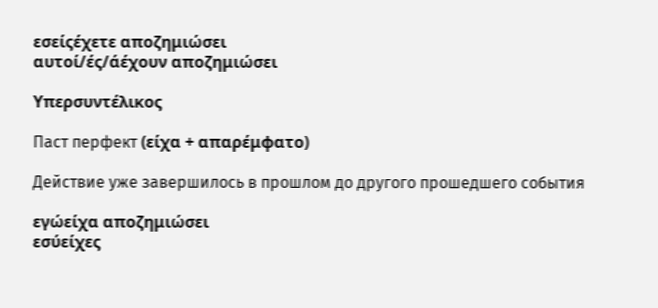εσείςέχετε αποζημιώσει
αυτοί/ές/άέχουν αποζημιώσει

Υπερσυντέλικος

Паст перфект (είχα + απαρέμφατο)

Действие уже завершилось в прошлом до другого прошедшего события

εγώείχα αποζημιώσει
εσύείχες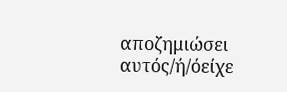αποζημιώσει
αυτός/ή/όείχε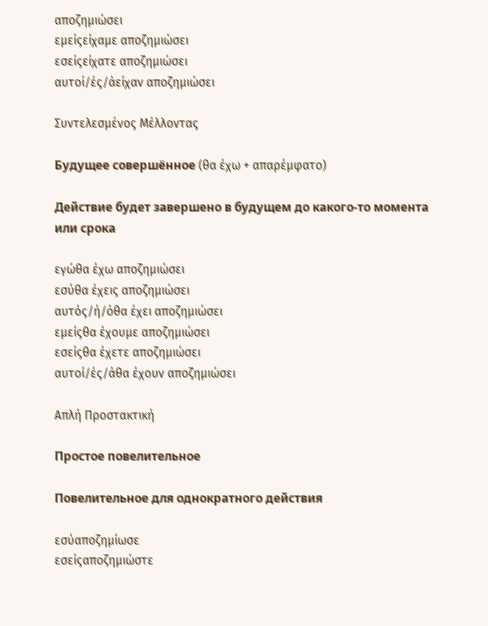αποζημιώσει
εμείςείχαμε αποζημιώσει
εσείςείχατε αποζημιώσει
αυτοί/ές/άείχαν αποζημιώσει

Συντελεσμένος Μέλλοντας

Будущее совершённое (θα έχω + απαρέμφατο)

Действие будет завершено в будущем до какого-то момента или срока

εγώθα έχω αποζημιώσει
εσύθα έχεις αποζημιώσει
αυτός/ή/όθα έχει αποζημιώσει
εμείςθα έχουμε αποζημιώσει
εσείςθα έχετε αποζημιώσει
αυτοί/ές/άθα έχουν αποζημιώσει

Απλή Προστακτική

Простое повелительное

Повелительное для однократного действия

εσύαποζημίωσε
εσείςαποζημιώστε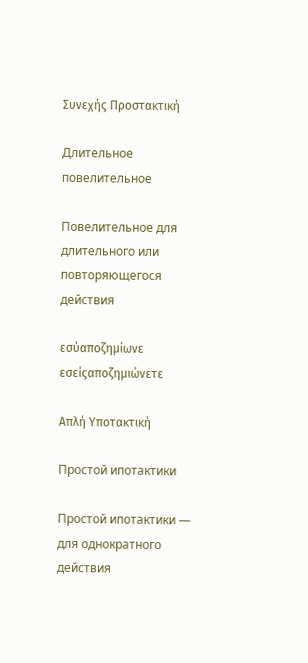Συνεχής Προστακτική

Длительное повелительное

Повелительное для длительного или повторяющегося действия

εσύαποζημίωνε
εσείςαποζημιώνετε

Απλή Υποτακτική

Простой ипотактики

Простой ипотактики — для однократного действия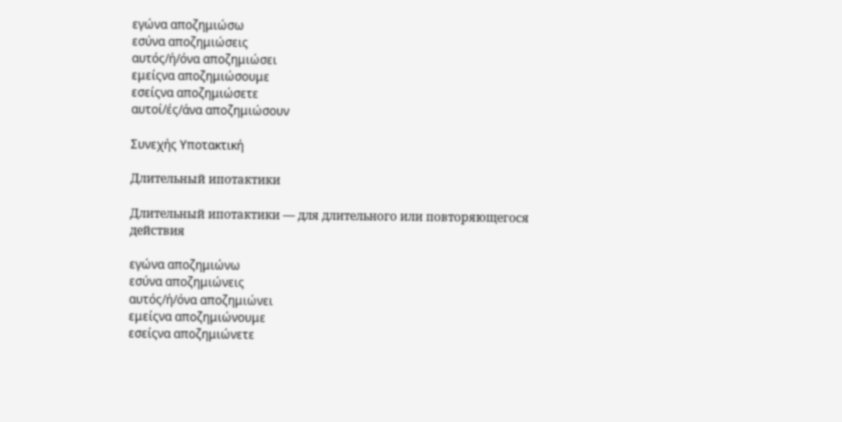εγώνα αποζημιώσω
εσύνα αποζημιώσεις
αυτός/ή/όνα αποζημιώσει
εμείςνα αποζημιώσουμε
εσείςνα αποζημιώσετε
αυτοί/ές/άνα αποζημιώσουν

Συνεχής Υποτακτική

Длительный ипотактики

Длительный ипотактики — для длительного или повторяющегося действия

εγώνα αποζημιώνω
εσύνα αποζημιώνεις
αυτός/ή/όνα αποζημιώνει
εμείςνα αποζημιώνουμε
εσείςνα αποζημιώνετε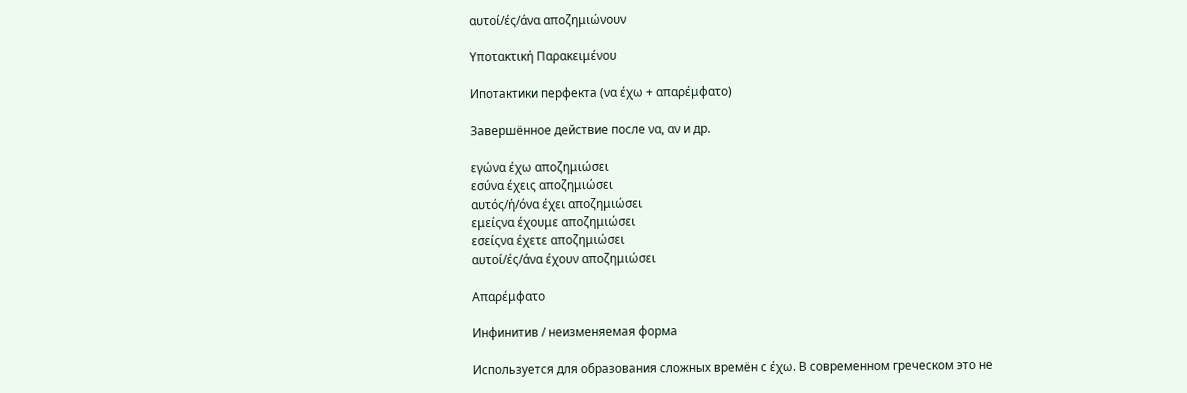αυτοί/ές/άνα αποζημιώνουν

Υποτακτική Παρακειμένου

Ипотактики перфекта (να έχω + απαρέμφατο)

Завершённое действие после να, αν и др.

εγώνα έχω αποζημιώσει
εσύνα έχεις αποζημιώσει
αυτός/ή/όνα έχει αποζημιώσει
εμείςνα έχουμε αποζημιώσει
εσείςνα έχετε αποζημιώσει
αυτοί/ές/άνα έχουν αποζημιώσει

Απαρέμφατο

Инфинитив / неизменяемая форма

Используется для образования сложных времён с έχω. В современном греческом это не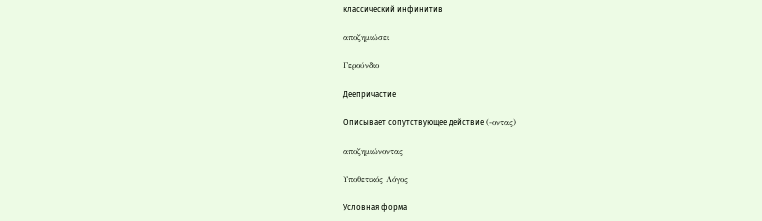классический инфинитив

αποζημιώσει

Γερούνδιο

Деепричастие

Описывает сопутствующее действие (-οντας)

αποζημιώνοντας

Υποθετικός Λόγος

Условная форма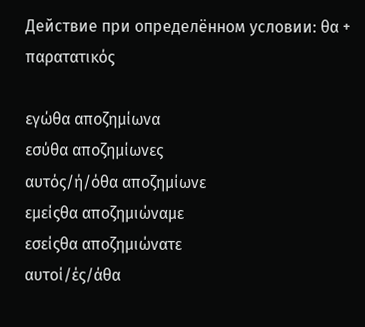Действие при определённом условии: θα + παρατατικός

εγώθα αποζημίωνα
εσύθα αποζημίωνες
αυτός/ή/όθα αποζημίωνε
εμείςθα αποζημιώναμε
εσείςθα αποζημιώνατε
αυτοί/ές/άθα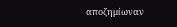αποζημίωναν